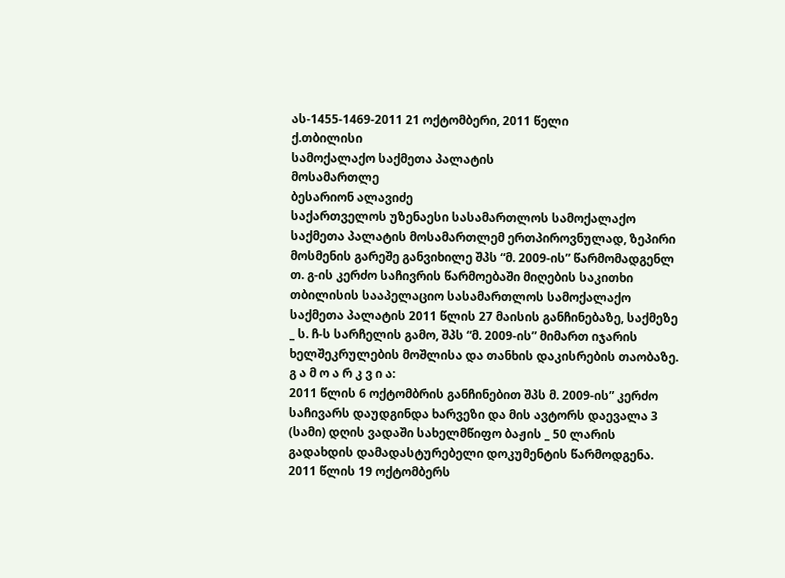ას-1455-1469-2011 21 ოქტომბერი, 2011 წელი
ქ.თბილისი
სამოქალაქო საქმეთა პალატის
მოსამართლე
ბესარიონ ალავიძე
საქართველოს უზენაესი სასამართლოს სამოქალაქო საქმეთა პალატის მოსამართლემ ერთპიროვნულად, ზეპირი მოსმენის გარეშე განვიხილე შპს “მ. 2009-ის” წარმომადგენლ თ. გ-ის კერძო საჩივრის წარმოებაში მიღების საკითხი თბილისის სააპელაციო სასამართლოს სამოქალაქო საქმეთა პალატის 2011 წლის 27 მაისის განჩინებაზე, საქმეზე _ ს. ჩ-ს სარჩელის გამო, შპს “მ. 2009-ის” მიმართ იჯარის ხელშეკრულების მოშლისა და თანხის დაკისრების თაობაზე.
გ ა მ ო ა რ კ ვ ი ა:
2011 წლის 6 ოქტომბრის განჩინებით შპს მ. 2009-ის” კერძო საჩივარს დაუდგინდა ხარვეზი და მის ავტორს დაევალა 3 (სამი) დღის ვადაში სახელმწიფო ბაჟის _ 50 ლარის გადახდის დამადასტურებელი დოკუმენტის წარმოდგენა.
2011 წლის 19 ოქტომბერს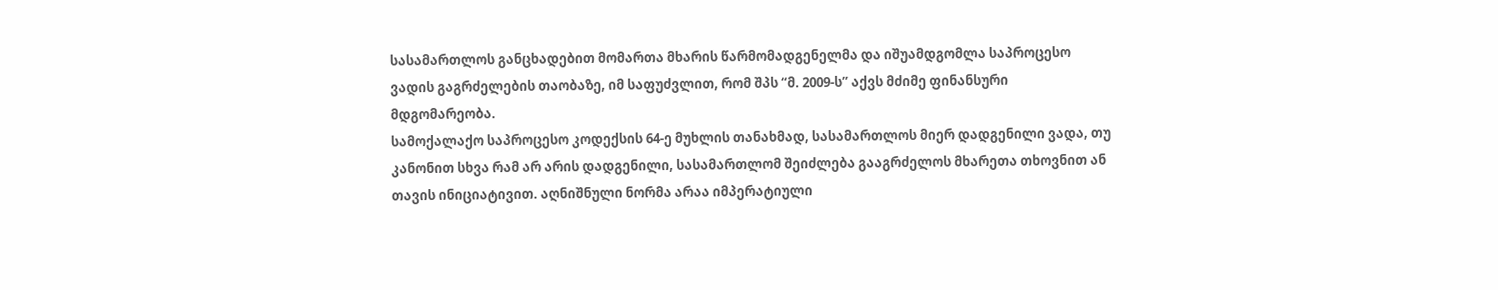სასამართლოს განცხადებით მომართა მხარის წარმომადგენელმა და იშუამდგომლა საპროცესო ვადის გაგრძელების თაობაზე, იმ საფუძვლით, რომ შპს “მ. 2009-ს” აქვს მძიმე ფინანსური მდგომარეობა.
სამოქალაქო საპროცესო კოდექსის 64-ე მუხლის თანახმად, სასამართლოს მიერ დადგენილი ვადა, თუ კანონით სხვა რამ არ არის დადგენილი, სასამართლომ შეიძლება გააგრძელოს მხარეთა თხოვნით ან თავის ინიციატივით. აღნიშნული ნორმა არაა იმპერატიული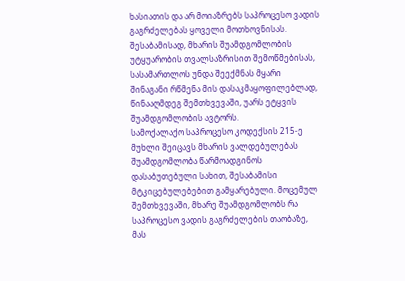ხასიათის და არ მოიაზრებს საპროცესო ვადის გაგრძელებას ყოველი მოთხოვნისას. შესაბამისად, მხარის შუამდგომლობის უტყუარობის თვალსაზრისით შემოწმებისას, სასამართლოს უნდა შეექმნას მყარი შინაგანი რწმენა მის დასაკმაყოფილებლად, წინააღმდეგ შემთხვევაში, უარს ეტყვის შუამდგომლობის ავტორს.
სამოქალაქო საპროცესო კოდექსის 215-ე მუხლი შეიცავს მხარის ვალდებულებას შუამდგომლობა წარმოადგინოს დასაბუთებული სახით, შესაბამისი მტკიცებულებებით გამყარებული. მოცემულ შემთხვევაში, მხარე შუამდგომლობს რა საპროცესო ვადის გაგრძელების თაობაზე, მას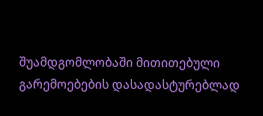შუამდგომლობაში მითითებული გარემოებების დასადასტურებლად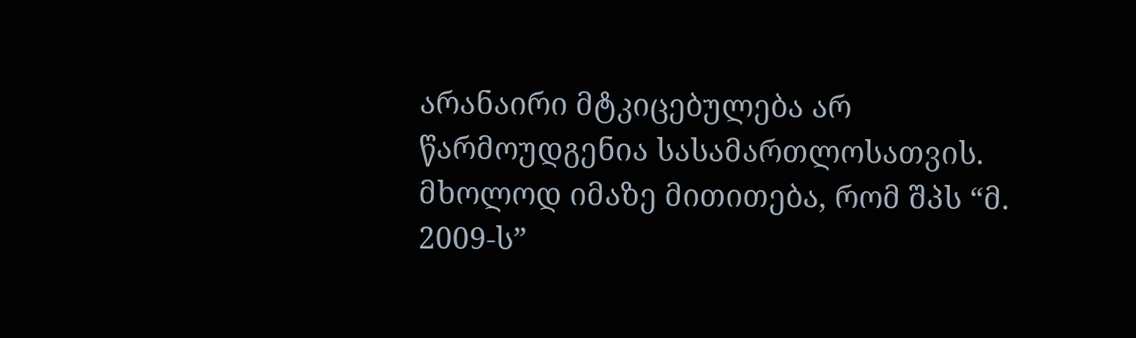არანაირი მტკიცებულება არ წარმოუდგენია სასამართლოსათვის. მხოლოდ იმაზე მითითება, რომ შპს “მ. 2009-ს”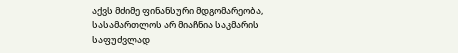აქვს მძიმე ფინანსური მდგომარეობა, სასამართლოს არ მიაჩნია საკმარის საფუძვლად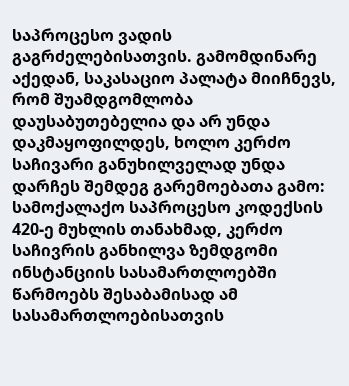საპროცესო ვადის გაგრძელებისათვის. გამომდინარე აქედან, საკასაციო პალატა მიიჩნევს, რომ შუამდგომლობა დაუსაბუთებელია და არ უნდა დაკმაყოფილდეს, ხოლო კერძო საჩივარი განუხილველად უნდა დარჩეს შემდეგ გარემოებათა გამო:
სამოქალაქო საპროცესო კოდექსის 420-ე მუხლის თანახმად, კერძო საჩივრის განხილვა ზემდგომი ინსტანციის სასამართლოებში წარმოებს შესაბამისად ამ სასამართლოებისათვის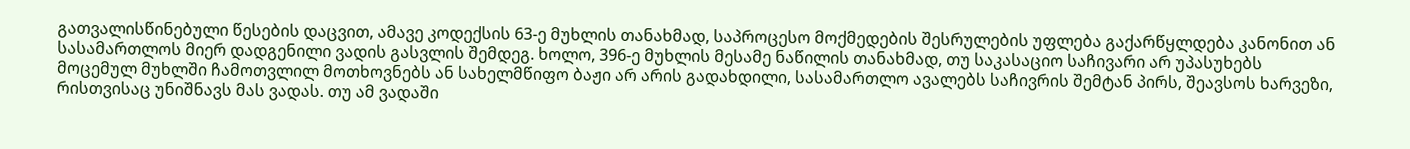გათვალისწინებული წესების დაცვით, ამავე კოდექსის 63-ე მუხლის თანახმად, საპროცესო მოქმედების შესრულების უფლება გაქარწყლდება კანონით ან სასამართლოს მიერ დადგენილი ვადის გასვლის შემდეგ. ხოლო, 396-ე მუხლის მესამე ნაწილის თანახმად, თუ საკასაციო საჩივარი არ უპასუხებს მოცემულ მუხლში ჩამოთვლილ მოთხოვნებს ან სახელმწიფო ბაჟი არ არის გადახდილი, სასამართლო ავალებს საჩივრის შემტან პირს, შეავსოს ხარვეზი, რისთვისაც უნიშნავს მას ვადას. თუ ამ ვადაში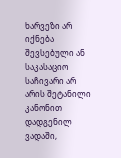ხარვეზი არ იქნება შევსებული ან საკასაციო საჩივარი არ არის შეტანილი კანონით დადგენილ ვადაში,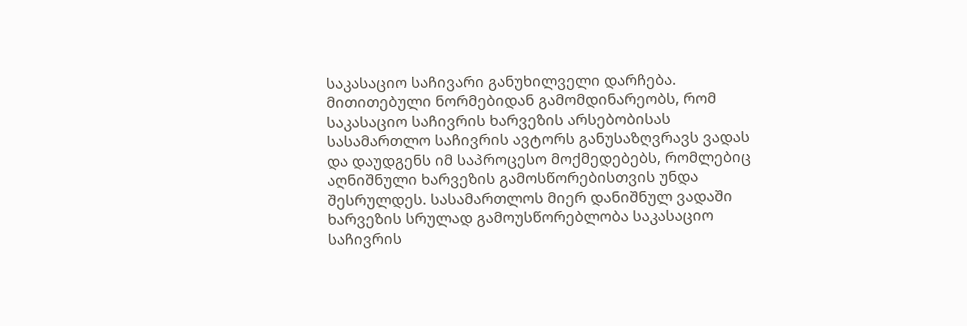საკასაციო საჩივარი განუხილველი დარჩება. მითითებული ნორმებიდან გამომდინარეობს, რომ საკასაციო საჩივრის ხარვეზის არსებობისას სასამართლო საჩივრის ავტორს განუსაზღვრავს ვადას და დაუდგენს იმ საპროცესო მოქმედებებს, რომლებიც აღნიშნული ხარვეზის გამოსწორებისთვის უნდა შესრულდეს. სასამართლოს მიერ დანიშნულ ვადაში ხარვეზის სრულად გამოუსწორებლობა საკასაციო საჩივრის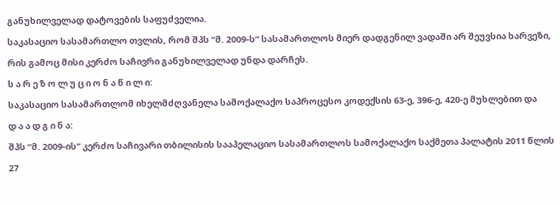განუხილველად დატოვების საფუძველია.
საკასაციო სასამართლო თვლის, რომ შპს “მ. 2009-ს” სასამართლოს მიერ დადგენილ ვადაში არ შეუვსია ხარვეზი, რის გამოც მისი კერძო საჩივრი განუხილველად უნდა დარჩეს.
ს ა რ ე ზ ო ლ უ ც ი ო ნ ა წ ი ლ ი:
საკასაციო სასამართლომ იხელმძღვანელა სამოქალაქო საპროცესო კოდექსის 63-ე, 396-ე, 420-ე მუხლებით და
დ ა ა დ გ ი ნ ა:
შპს “მ. 2009-ის” კერძო საჩივარი თბილისის სააპელაციო სასამართლოს სამოქალაქო საქმეთა პალატის 2011 წლის 27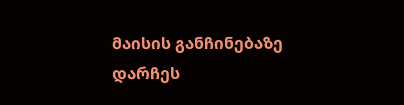მაისის განჩინებაზე დარჩეს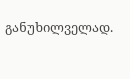განუხილველად.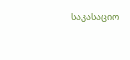საკასაციო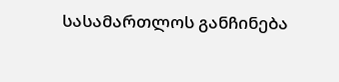სასამართლოს განჩინება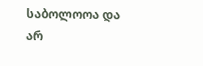საბოლოოა და არ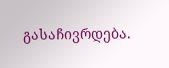გასაჩივრდება.